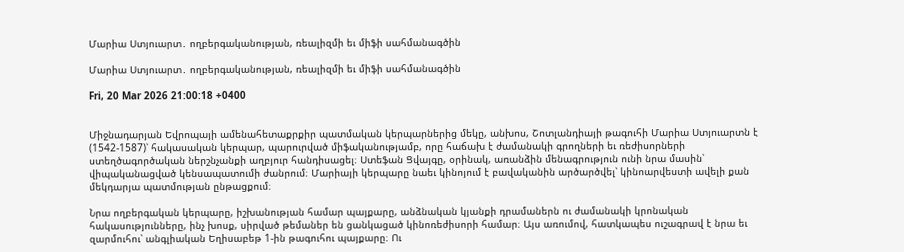Մարիա Ստյուարտ․ ողբերգականության, ռեալիզմի եւ միֆի սահմանագծին

Մարիա Ստյուարտ․ ողբերգականության, ռեալիզմի եւ միֆի սահմանագծին

Fri, 20 Mar 2026 21:00:18 +0400


Միջնադարյան Եվրոպայի ամենահետաքրքիր պատմական կերպարներից մեկը, անխոս, Շոտլանդիայի թագուհի Մարիա Ստյուարտն է (1542-1587)՝ հակասական կերպար, պարուրված միֆականությամբ, որը հաճախ է ժամանակի գրողների եւ ռեժիսորների ստեղծագործական ներշնչանքի աղբյուր հանդիսացել։ Ստեֆան Ցվայգը, օրինակ, առանձին մենագրություն ունի նրա մասին՝ վիպականացված կենսապատումի ժանրում։ Մարիայի կերպարը նաեւ կինոյում է բավականին արծարծվել՝ կինոարվեստի ավելի քան մեկդարյա պատմության ընթացքում։

Նրա ողբերգական կերպարը, իշխանության համար պայքարը, անձնական կյանքի դրամաներն ու ժամանակի կրոնական հակասությունները, ինչ խոսք, սիրված թեմաներ են ցանկացած կինոռեժիսորի համար։ Այս առումով, հատկապես ուշագրավ է նրա եւ զարմուհու՝ անգլիական Եղիսաբեթ 1-ին թագուհու պայքարը։ Ու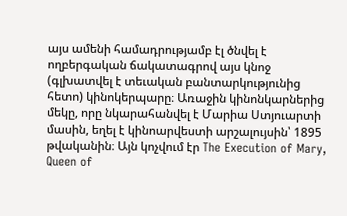այս ամենի համադրությամբ էլ ծնվել է ողբերգական ճակատագրով այս կնոջ (գլխատվել է տեւական բանտարկությունից հետո) կինոկերպարը։ Առաջին կինոնկարներից մեկը, որը նկարահանվել է Մարիա Ստյուարտի մասին, եղել է կինոարվեստի արշալույսին՝ 1895 թվականին։ Այն կոչվում էր The Execution of Mary, Queen of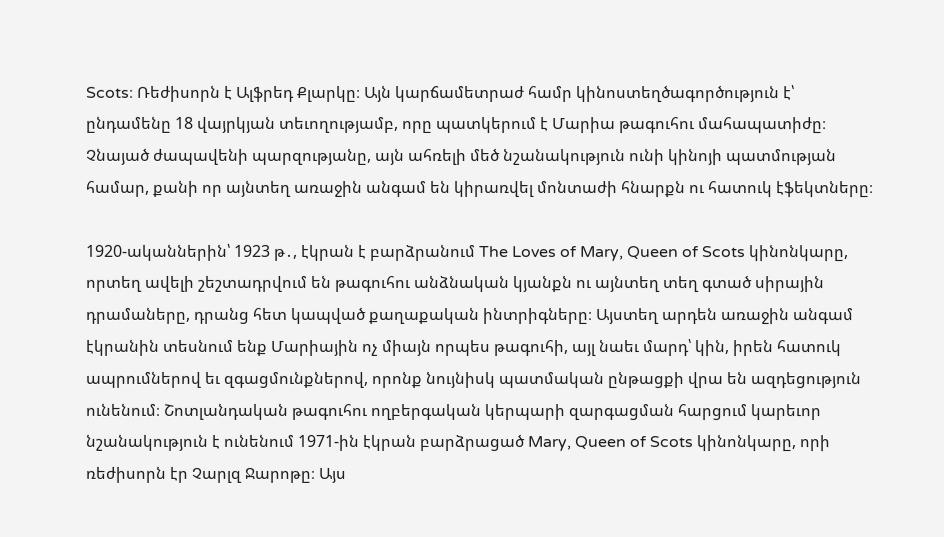Scots։ Ռեժիսորն է Ալֆրեդ Քլարկը։ Այն կարճամետրաժ համր կինոստեղծագործություն է՝ ընդամենը 18 վայրկյան տեւողությամբ, որը պատկերում է Մարիա թագուհու մահապատիժը։ Չնայած ժապավենի պարզությանը, այն ահռելի մեծ նշանակություն ունի կինոյի պատմության համար, քանի որ այնտեղ առաջին անգամ են կիրառվել մոնտաժի հնարքն ու հատուկ էֆեկտները։

1920-ականներին՝ 1923 թ․, էկրան է բարձրանում The Loves of Mary, Queen of Scots կինոնկարը, որտեղ ավելի շեշտադրվում են թագուհու անձնական կյանքն ու այնտեղ տեղ գտած սիրային դրամաները, դրանց հետ կապված քաղաքական ինտրիգները։ Այստեղ արդեն առաջին անգամ էկրանին տեսնում ենք Մարիային ոչ միայն որպես թագուհի, այլ նաեւ մարդ՝ կին, իրեն հատուկ ապրումներով եւ զգացմունքներով, որոնք նույնիսկ պատմական ընթացքի վրա են ազդեցություն ունենում։ Շոտլանդական թագուհու ողբերգական կերպարի զարգացման հարցում կարեւոր նշանակություն է ունենում 1971-ին էկրան բարձրացած Mary, Queen of Scots կինոնկարը, որի ռեժիսորն էր Չարլզ Ջարոթը։ Այս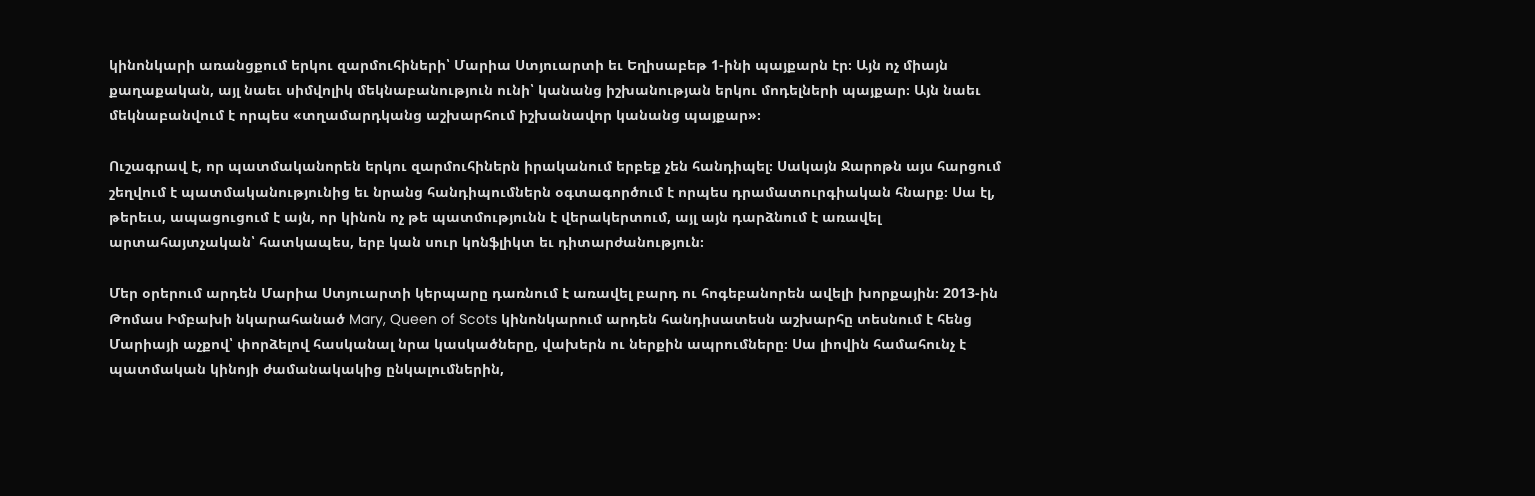կինոնկարի առանցքում երկու զարմուհիների՝ Մարիա Ստյուարտի եւ Եղիսաբեթ 1-ինի պայքարն էր։ Այն ոչ միայն քաղաքական, այլ նաեւ սիմվոլիկ մեկնաբանություն ունի՝ կանանց իշխանության երկու մոդելների պայքար։ Այն նաեւ մեկնաբանվում է որպես «տղամարդկանց աշխարհում իշխանավոր կանանց պայքար»։

Ուշագրավ է, որ պատմականորեն երկու զարմուհիներն իրականում երբեք չեն հանդիպել։ Սակայն Ջարոթն այս հարցում շեղվում է պատմականությունից եւ նրանց հանդիպումներն օգտագործում է որպես դրամատուրգիական հնարք։ Սա էլ, թերեւս, ապացուցում է այն, որ կինոն ոչ թե պատմությունն է վերակերտում, այլ այն դարձնում է առավել արտահայտչական՝ հատկապես, երբ կան սուր կոնֆլիկտ եւ դիտարժանություն։

Մեր օրերում արդեն Մարիա Ստյուարտի կերպարը դառնում է առավել բարդ ու հոգեբանորեն ավելի խորքային։ 2013-ին Թոմաս Իմբախի նկարահանած Mary, Queen of Scots կինոնկարում արդեն հանդիսատեսն աշխարհը տեսնում է հենց Մարիայի աչքով՝ փորձելով հասկանալ նրա կասկածները, վախերն ու ներքին ապրումները։ Սա լիովին համահունչ է պատմական կինոյի ժամանակակից ընկալումներին,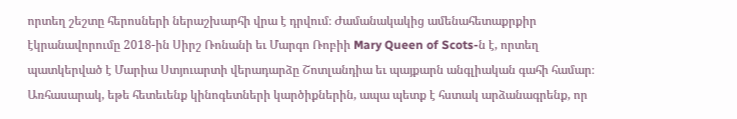որտեղ շեշտը հերոսների ներաշխարհի վրա է դրվում։ Ժամանակակից ամենահետաքրքիր էկրանավորումը 2018-ին Սիրշ Ռոնանի եւ Մարգո Ռոբիի Mary Queen of Scots-ն է, որտեղ պատկերված է Մարիա Ստյուարտի վերադարձը Շոտլանդիա եւ պայքարն անգլիական գահի համար։ Առհասարակ, եթե հետեւենք կինոգետների կարծիքներին, ապա պետք է հստակ արձանագրենք, որ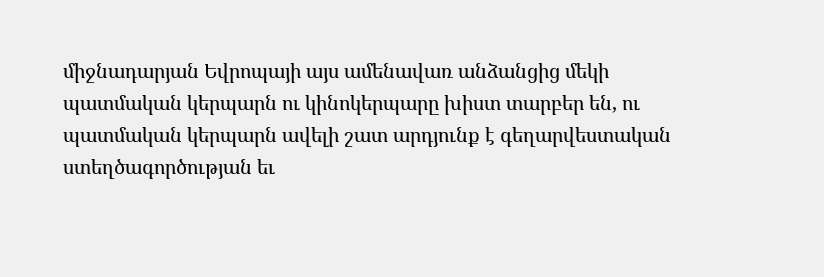միջնադարյան Եվրոպայի այս ամենավառ անձանցից մեկի պատմական կերպարն ու կինոկերպարը խիստ տարբեր են, ու պատմական կերպարն ավելի շատ արդյունք է գեղարվեստական ստեղծագործության եւ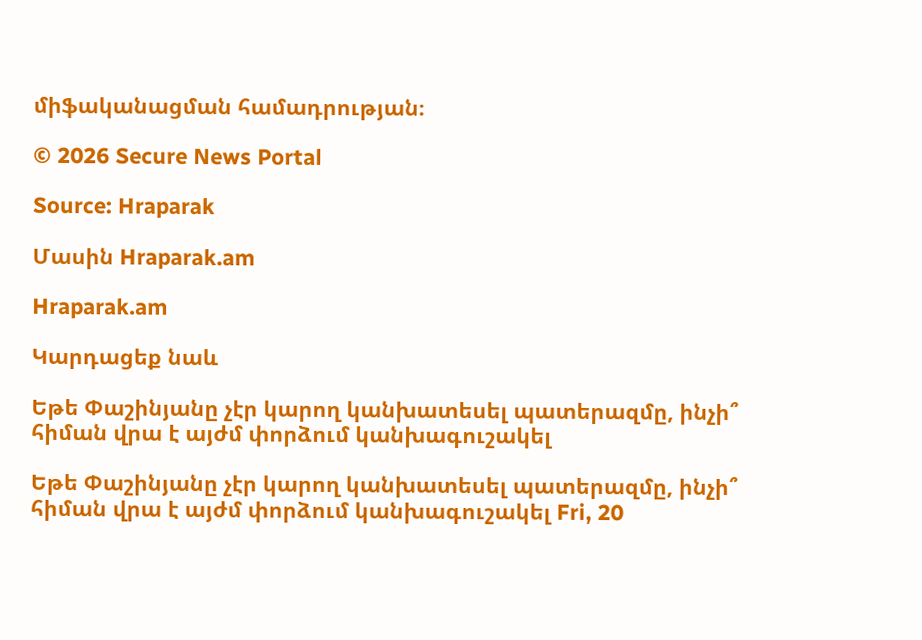միֆականացման համադրության։

© 2026 Secure News Portal

Source: Hraparak

Մասին Hraparak.am

Hraparak.am

Կարդացեք նաև

Եթե Փաշինյանը չէր կարող կանխատեսել պատերազմը, ինչի՞ հիման վրա է այժմ փորձում կանխագուշակել

Եթե Փաշինյանը չէր կարող կանխատեսել պատերազմը, ինչի՞ հիման վրա է այժմ փորձում կանխագուշակել Fri, 20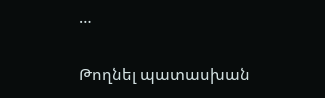…

Թողնել պատասխան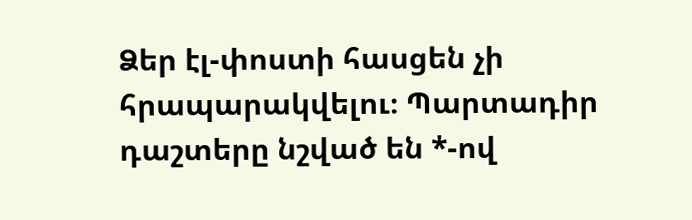Ձեր էլ-փոստի հասցեն չի հրապարակվելու։ Պարտադիր դաշտերը նշված են *-ով